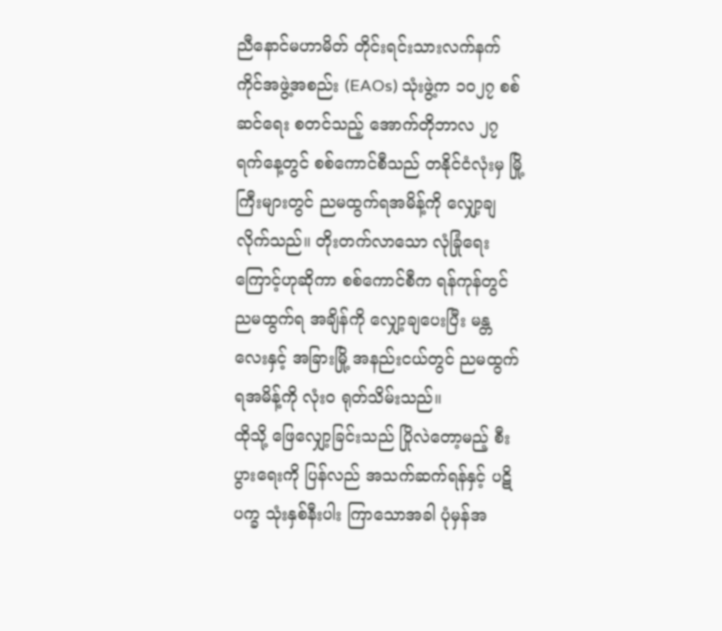ညီနောင်မဟာမိတ် တိုင်းရင်းသားလက်နက်ကိုင်အဖွဲ့အစည်း (EAOs) သုံးဖွဲ့က ၁၀၂၇ စစ်ဆင်ရေး စတင်သည့် အောက်တိုဘာလ ၂၇ ရက်နေ့တွင် စစ်ကောင်စီသည် တနိုင်ငံလုံးမှ မြို့ကြီးများတွင် ညမထွက်ရအမိန့်ကို လျှော့ချလိုက်သည်။ တိုးတက်လာသော လုံခြုံရေးကြောင့်ဟုဆိုကာ စစ်ကောင်စီက ရန်ကုန်တွင် ညမထွက်ရ အချိန်ကို လျှော့ချပေးပြီး မန္တလေးနှင့် အခြားမြို့ အနည်းငယ်တွင် ညမထွက်ရအမိန့်ကို လုံးဝ ရုတ်သိမ်းသည်။
ထိုသို့ ဖြေလျှော့ခြင်းသည် ပြိုလဲတော့မည့် စီးပွားရေးကို ပြန်လည် အသက်ဆက်ရန်နှင့် ပဋိပက္ခ သုံးနှစ်နီးပါး ကြာသောအခါ ပုံမှန်အ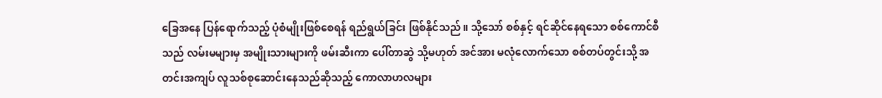ခြေအနေ ပြန်ရောက်သည့် ပုံစံမျိုးဖြစ်စေရန် ရည်ရွယ်ခြင်း ဖြစ်နိုင်သည်။ သို့သော် စစ်နှင့် ရင်ဆိုင်နေရသော စစ်ကောင်စီသည် လမ်းမများမှ အမျိုးသားများကို ဖမ်းဆီးကာ ပေါ်တာဆွဲ သို့မဟုတ် အင်အား မလုံလောက်သော စစ်တပ်တွင်းသို့ အတင်းအကျပ် လူသစ်စုဆောင်းနေသည်ဆိုသည့် ကောလာဟလများ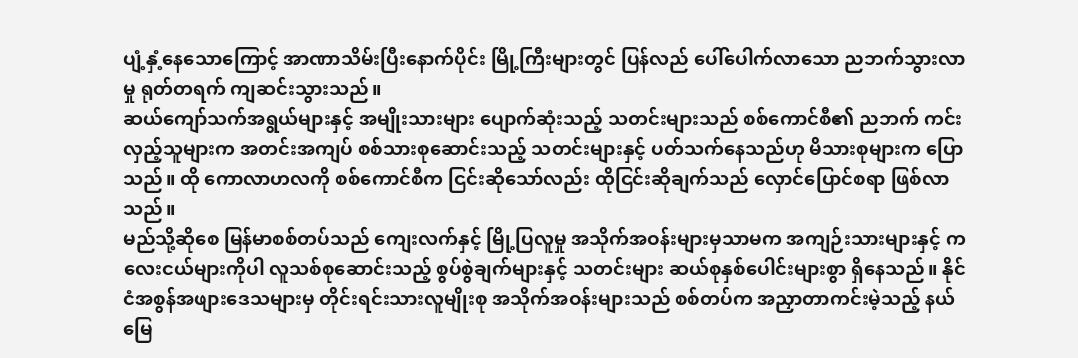ပျံ့နှံ့နေသောကြောင့် အာဏာသိမ်းပြီးနောက်ပိုင်း မြို့ကြီးများတွင် ပြန်လည် ပေါ်ပေါက်လာသော ညဘက်သွားလာမှု ရုတ်တရက် ကျဆင်းသွားသည်။
ဆယ်ကျော်သက်အရွယ်များနှင့် အမျိုးသားများ ပျောက်ဆုံးသည့် သတင်းများသည် စစ်ကောင်စီ၏ ညဘက် ကင်းလှည့်သူများက အတင်းအကျပ် စစ်သားစုဆောင်းသည့် သတင်းများနှင့် ပတ်သက်နေသည်ဟု မိသားစုများက ပြောသည်။ ထို ကောလာဟလကို စစ်ကောင်စီက ငြင်းဆိုသော်လည်း ထိုငြင်းဆိုချက်သည် လှောင်ပြောင်စရာ ဖြစ်လာသည်။
မည်သို့ဆိုစေ မြန်မာစစ်တပ်သည် ကျေးလက်နှင့် မြို့ပြလူမှု အသိုက်အဝန်းများမှသာမက အကျဉ်းသားများနှင့် ကလေးငယ်များကိုပါ လူသစ်စုဆောင်းသည့် စွပ်စွဲချက်များနှင့် သတင်းများ ဆယ်စုနှစ်ပေါင်းများစွာ ရှိနေသည်။ နိုင်ငံအစွန်အဖျားဒေသများမှ တိုင်းရင်းသားလူမျိုးစု အသိုက်အဝန်းများသည် စစ်တပ်က အညှာတာကင်းမဲ့သည့် နယ်မြေ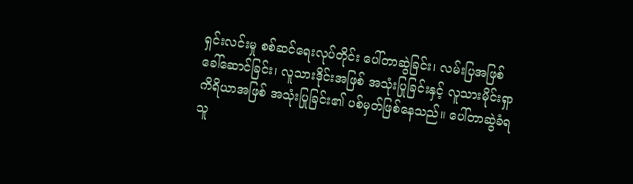ရှင်းလင်းမှု စစ်ဆင်ရေးလုပ်တိုင်း ပေါ်တာဆွဲခြင်း၊ လမ်းပြအဖြစ် ခေါ်ဆောင်ခြင်း၊ လူသားဒိုင်းအဖြစ် အသုံးပြုခြင်းနှင့် လူသားမိုင်းရှာကိရိယာအဖြစ် အသုံးပြုခြင်း၏ ပစ်မှတ်ဖြစ်နေသည်။ ပေါ်တာဆွဲခံရသူ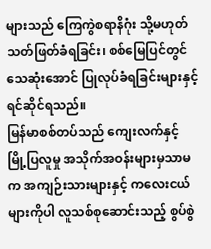များသည် ကြေကွဲစရာနိဂုံး သို့မဟုတ် သတ်ဖြတ်ခံရခြင်း၊ စစ်မြေပြင်တွင် သေဆုံးအောင် ပြုလုပ်ခံရခြင်းများနှင့် ရင်ဆိုင်ရသည်။
မြန်မာစစ်တပ်သည် ကျေးလက်နှင့် မြို့ပြလူမှု အသိုက်အဝန်းများမှသာမက အကျဉ်းသားများနှင့် ကလေးငယ်များကိုပါ လူသစ်စုဆောင်းသည့် စွပ်စွဲ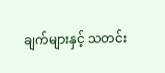ချက်များနှင့် သတင်း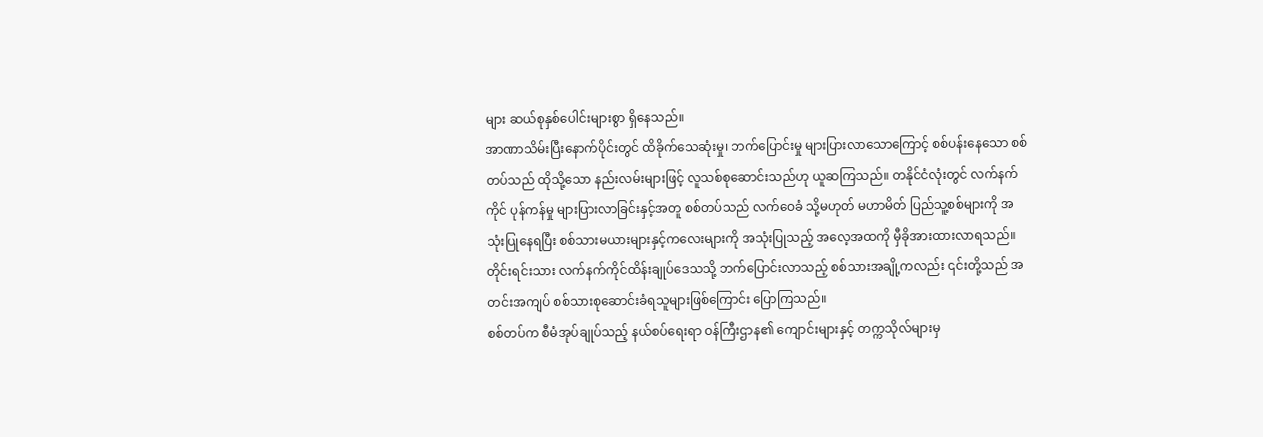များ ဆယ်စုနှစ်ပေါင်းများစွာ ရှိနေသည်။
အာဏာသိမ်းပြီးနောက်ပိုင်းတွင် ထိခိုက်သေဆုံးမှု၊ ဘက်ပြောင်းမှု များပြားလာသောကြောင့် စစ်ပန်းနေသော စစ်တပ်သည် ထိုသို့သော နည်းလမ်းများဖြင့် လူသစ်စုဆောင်းသည်ဟု ယူဆကြသည်။ တနိုင်ငံလုံးတွင် လက်နက်ကိုင် ပုန်ကန်မှု များပြားလာခြင်းနှင့်အတူ စစ်တပ်သည် လက်ဝေခံ သို့မဟုတ် မဟာမိတ် ပြည်သူ့စစ်များကို အသုံးပြုနေရပြီး စစ်သားမယားများနှင့်ကလေးများကို အသုံးပြုသည့် အလေ့အထကို မှီခိုအားထားလာရသည်။ တိုင်းရင်းသား လက်နက်ကိုင်ထိန်းချုပ်ဒေသသို့ ဘက်ပြောင်းလာသည့် စစ်သားအချို့ကလည်း ၎င်းတို့သည် အတင်းအကျပ် စစ်သားစုဆောင်းခံရသူများဖြစ်ကြောင်း ပြောကြသည်။
စစ်တပ်က စီမံအုပ်ချုပ်သည့် နယ်စပ်ရေးရာ ဝန်ကြီးဌာန၏ ကျောင်းများနှင့် တက္ကသိုလ်များမှ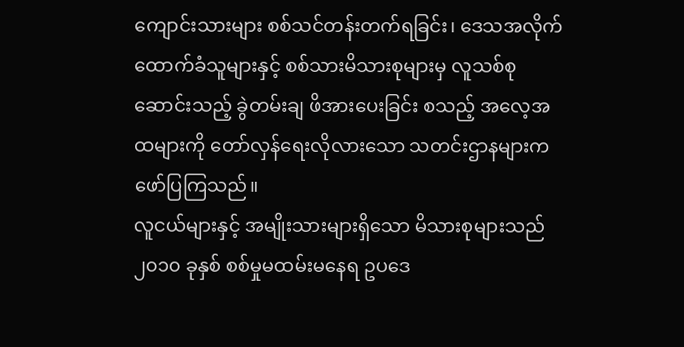ကျောင်းသားများ စစ်သင်တန်းတက်ရခြင်း၊ ဒေသအလိုက် ထောက်ခံသူများနှင့် စစ်သားမိသားစုများမှ လူသစ်စုဆောင်းသည့် ခွဲတမ်းချ ဖိအားပေးခြင်း စသည့် အလေ့အထများကို တော်လှန်ရေးလိုလားသော သတင်းဌာနများက ဖော်ပြကြသည်။
လူငယ်များနှင့် အမျိုးသားများရှိသော မိသားစုများသည် ၂၀၁၀ ခုနှစ် စစ်မှုမထမ်းမနေရ ဥပဒေ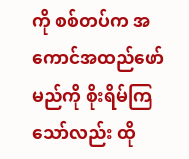ကို စစ်တပ်က အကောင်အထည်ဖော်မည်ကို စိုးရိမ်ကြသော်လည်း ထို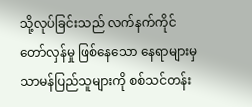သို့လုပ်ခြင်းသည် လက်နက်ကိုင်တော်လှန်မှု ဖြစ်နေသော နေရာများမှ သာမန်ပြည်သူများကို စစ်သင်တန်း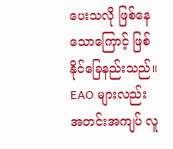ပေးသလို ဖြစ်နေသောကြောင့် ဖြစ်နိုင်ခြေနည်းသည်။
EAO များလည်း အတင်းအကျပ် လူ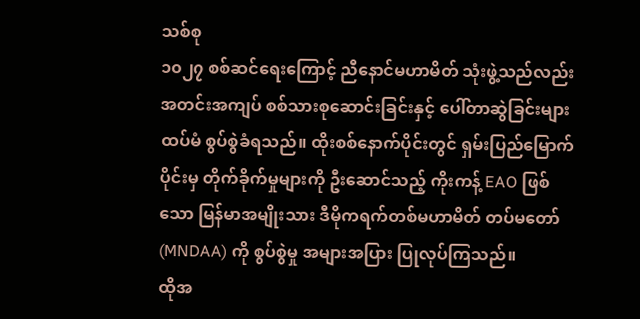သစ်စု
၁၀၂၇ စစ်ဆင်ရေးကြောင့် ညီနောင်မဟာမိတ် သုံးဖွဲ့သည်လည်း အတင်းအကျပ် စစ်သားစုဆောင်းခြင်းနှင့် ပေါ်တာဆွဲခြင်းများ ထပ်မံ စွပ်စွဲခံရသည်။ ထိုးစစ်နောက်ပိုင်းတွင် ရှမ်းပြည်မြောက်ပိုင်းမှ တိုက်ခိုက်မှုများကို ဦးဆောင်သည့် ကိုးကန့် EAO ဖြစ်သော မြန်မာအမျိုးသား ဒီမိုကရက်တစ်မဟာမိတ် တပ်မတော် (MNDAA) ကို စွပ်စွဲမှု အများအပြား ပြုလုပ်ကြသည်။
ထိုအ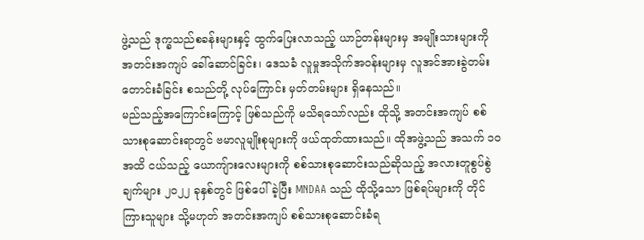ဖွဲ့သည် ဒုက္ခသည်စခန်းများနှင့် ထွက်ပြေးလာသည့် ယာဉ်တန်းများမှ အမျိုးသားများကို အတင်းအကျပ် ခေါ်ဆောင်ခြင်း၊ ဒေသခံ လူမှုအသိုက်အဝန်းများမှ လူအင်အားခွဲတမ်း တောင်းခံခြင်း စသည်တို့ လုပ်ကြောင်း မှတ်တမ်းများ ရှိနေသည်။
မည်သည့်အကြောင်းကြောင့် ဖြစ်သည်ကို မသိရသော်လည်း ထိုသို့ အတင်းအကျပ် စစ်သားစုဆောင်းရာတွင် ဗမာလူမျိုးစုများကို ဖယ်ထုတ်ထားသည်။ ထိုအဖွဲ့သည် အသက် ၁၀ အထိ ငယ်သည့် ယောကျ်ားလေးများကို စစ်သားစုဆောင်းသည်ဆိုသည့် အလားတူစွပ်စွဲချက်များ ၂၀၂၂ ခုနှစ်တွင် ဖြစ်ပေါ်ခဲ့ပြီး MNDAA သည် ထိုသို့သော ဖြစ်ရပ်များကို တိုင်ကြားသူများ သို့မဟုတ် အတင်းအကျပ် စစ်သားစုဆောင်းခံရ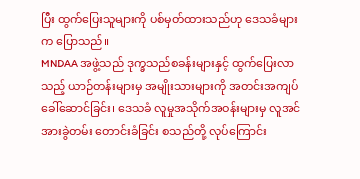ပြီး ထွက်ပြေးသူများကို ပစ်မှတ်ထားသည်ဟု ဒေသခံများက ပြောသည်။
MNDAA အဖွဲ့သည် ဒုက္ခသည်စခန်းများနှင့် ထွက်ပြေးလာသည့် ယာဉ်တန်းများမှ အမျိုးသားများကို အတင်းအကျပ် ခေါ်ဆောင်ခြင်း၊ ဒေသခံ လူမှုအသိုက်အဝန်းများမှ လူအင်အားခွဲတမ်း တောင်းခံခြင်း စသည်တို့ လုပ်ကြောင်း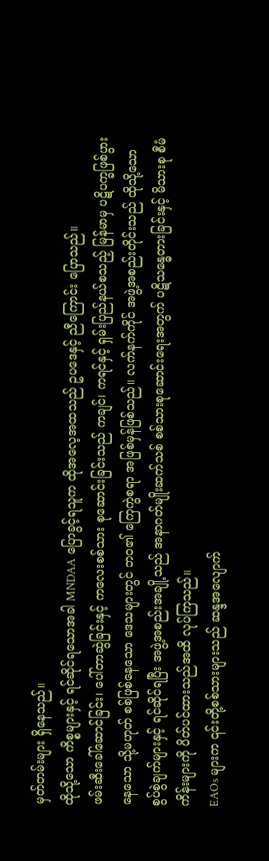မှတ်တမ်းများ ရှိနေသည်။
ထိုသို့သော ကိစ္စများနှင့် ရင်ဆိုင်ရသောအခါ MNDAA ပြောခွင့်ရသူက ထိုအလေ့အထသည် ဥပဒေနှင့် ညီကြောင်း ပြောသည်။
ဖမ်းဆီးခေါ်ဆောင်ခြင်း၊ ပေါ်တာဆွဲခြင်းနှင့် ကလေးစစ်သား စုဆောင်းခြင်းသည် ကချင်၊ ကရင်နှင့် ရှမ်းပြည်နယ်စသည့် မြန်မာမှ ပဋိပက္ခဖြစ်ပွားနေသော သို့မဟုတ် စစ်ဖြစ်နေသော ဒေသများတွင် ဘဝ၏ ကြေကွဲစရာ အဖြစ်မှန်ဖြစ်သည်။ လက်နက်ကိုင် အဖွဲ့အစည်းတိုင်းသည် ထိုသို့သော စွပ်စွဲချက်များနှင့် ရင်ဆိုင်ရပြီး အဖွဲ့အစည်းအချို့သည် အနာဂတ်မျိုးဆက်သစ် စစ်သားစုဆောင်းရေးအတွက် ပဋိသန္ဓေတားခြင်းနှင့် မိသားစု စီမံကိန်းများကို ပိတ်ပင်ထားသည်အထိ လုပ်ကြသည်။
EAOs များက ၎င်းတို့စစ်သားများသည် ဆန္ဒအလျောက်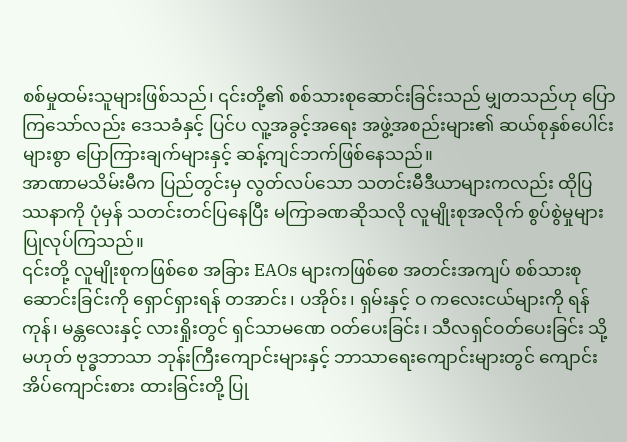စစ်မှုထမ်းသူများဖြစ်သည်၊ ၎င်းတို့၏ စစ်သားစုဆောင်းခြင်းသည် မျှတသည်ဟု ပြောကြသော်လည်း ဒေသခံနှင့် ပြင်ပ လူ့အခွင့်အရေး အဖွဲ့အစည်းများ၏ ဆယ်စုနှစ်ပေါင်းများစွာ ပြောကြားချက်များနှင့် ဆန့်ကျင်ဘက်ဖြစ်နေသည်။
အာဏာမသိမ်းမီက ပြည်တွင်းမှ လွတ်လပ်သော သတင်းမီဒီယာများကလည်း ထိုပြဿနာကို ပုံမှန် သတင်းတင်ပြနေပြီး မကြာခဏဆိုသလို လူမျိုးစုအလိုက် စွပ်စွဲမှုများ ပြုလုပ်ကြသည်။
၎င်းတို့ လူမျိုးစုကဖြစ်စေ အခြား EAOs များကဖြစ်စေ အတင်းအကျပ် စစ်သားစုဆောင်းခြင်းကို ရှောင်ရှားရန် တအာင်း၊ ပအိုဝ်း၊ ရှမ်းနှင့် ဝ ကလေးငယ်များကို ရန်ကုန်၊ မန္တလေးနှင့် လားရှိုးတွင် ရှင်သာမဏေ ဝတ်ပေးခြင်း၊ သီလရှင်ဝတ်ပေးခြင်း သို့မဟုတ် ဗုဒ္ဓဘာသာ ဘုန်းကြီးကျောင်းများနှင့် ဘာသာရေးကျောင်းများတွင် ကျောင်းအိပ်ကျောင်းစား ထားခြင်းတို့ ပြု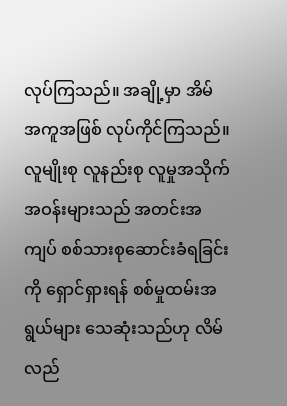လုပ်ကြသည်။ အချို့မှာ အိမ်အကူအဖြစ် လုပ်ကိုင်ကြသည်။
လူမျိုးစု လူနည်းစု လူမှုအသိုက်အဝန်းများသည် အတင်းအကျပ် စစ်သားစုဆောင်းခံရခြင်းကို ရှောင်ရှားရန် စစ်မှုထမ်းအရွယ်များ သေဆုံးသည်ဟု လိမ်လည်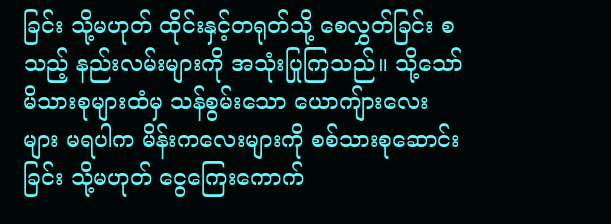ခြင်း သို့မဟုတ် ထိုင်းနှင့်တရုတ်သို့ စေလွှတ်ခြင်း စသည့် နည်းလမ်းများကို အသုံးပြုကြသည်။ သို့သော် မိသားစုများထံမှ သန်စွမ်းသော ယောကျ်ားလေးများ မရပါက မိန်းကလေးများကို စစ်သားစုဆောင်းခြင်း သို့မဟုတ် ငွေကြေးကောက်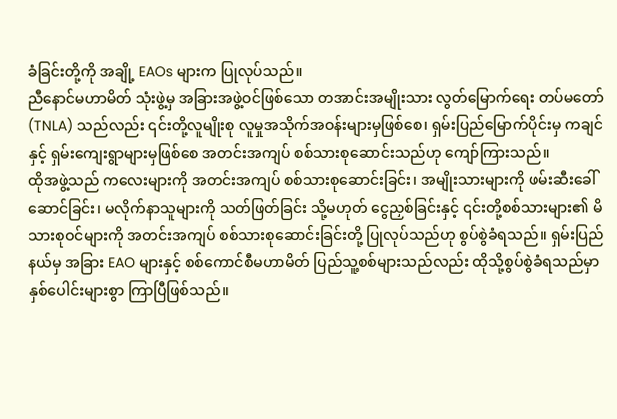ခံခြင်းတို့ကို အချို့ EAOs များက ပြုလုပ်သည်။
ညီနောင်မဟာမိတ် သုံးဖွဲ့မှ အခြားအဖွဲ့ဝင်ဖြစ်သော တအာင်းအမျိုးသား လွတ်မြောက်ရေး တပ်မတော် (TNLA) သည်လည်း ၎င်းတို့လူမျိုးစု လူမှုအသိုက်အဝန်းများမှဖြစ်စေ၊ ရှမ်းပြည်မြောက်ပိုင်းမှ ကချင်နှင့် ရှမ်းကျေးရွာများမှဖြစ်စေ အတင်းအကျပ် စစ်သားစုဆောင်းသည်ဟု ကျော်ကြားသည်။
ထိုအဖွဲ့သည် ကလေးများကို အတင်းအကျပ် စစ်သားစုဆောင်းခြင်း၊ အမျိုးသားများကို ဖမ်းဆီးခေါ်ဆောင်ခြင်း၊ မလိုက်နာသူများကို သတ်ဖြတ်ခြင်း သို့မဟုတ် ငွေညှစ်ခြင်းနှင့် ၎င်းတို့စစ်သားများ၏ မိသားစုဝင်များကို အတင်းအကျပ် စစ်သားစုဆောင်းခြင်းတို့ ပြုလုပ်သည်ဟု စွပ်စွဲခံရသည်။ ရှမ်းပြည်နယ်မှ အခြား EAO များနှင့် စစ်ကောင်စီမဟာမိတ် ပြည်သူ့စစ်များသည်လည်း ထိုသို့စွပ်စွဲခံရသည်မှာ နှစ်ပေါင်းများစွာ ကြာပြီဖြစ်သည်။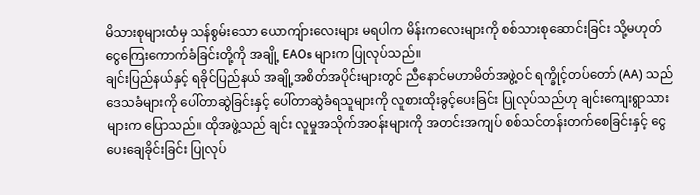မိသားစုများထံမှ သန်စွမ်းသော ယောကျ်ားလေးများ မရပါက မိန်းကလေးများကို စစ်သားစုဆောင်းခြင်း သို့မဟုတ် ငွေကြေးကောက်ခံခြင်းတို့ကို အချို့ EAOs များက ပြုလုပ်သည်။
ချင်းပြည်နယ်နှင့် ရခိုင်ပြည်နယ် အချို့အစိတ်အပိုင်းများတွင် ညီနောင်မဟာမိတ်အဖွဲ့ဝင် ရက္ခိုင့်တပ်တော် (AA) သည် ဒေသခံများကို ပေါ်တာဆွဲခြင်းနှင့် ပေါ်တာဆွဲခံရသူများကို လူစားထိုးခွင့်ပေးခြင်း ပြုလုပ်သည်ဟု ချင်းကျေးရွာသားများက ပြောသည်။ ထိုအဖွဲ့သည် ချင်း လူမှုအသိုက်အဝန်းများကို အတင်းအကျပ် စစ်သင်တန်းတက်စေခြင်းနှင့် ငွေပေးချေခိုင်းခြင်း ပြုလုပ်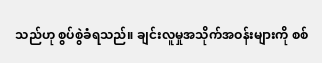သည်ဟု စွပ်စွဲခံရသည်။ ချင်းလူမှုအသိုက်အဝန်းများကို စစ်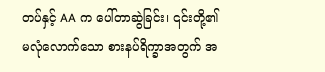တပ်နှင့် AA က ပေါ်တာဆွဲခြင်း၊ ၎င်းတို့၏ မလုံလောက်သော စားနပ်ရိက္ခာအတွက် အ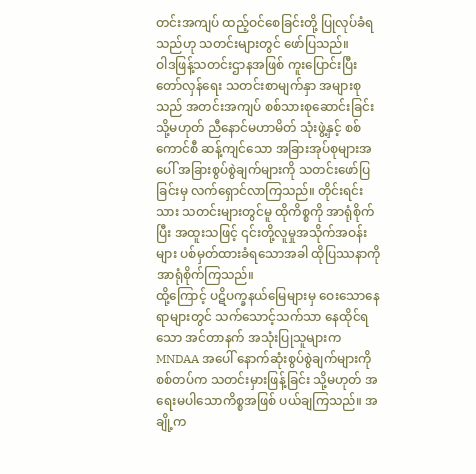တင်းအကျပ် ထည့်ဝင်စေခြင်းတို့ ပြုလုပ်ခံရသည်ဟု သတင်းများတွင် ဖော်ပြသည်။
ဝါဒဖြန့်သတင်းဌာနအဖြစ် ကူးပြောင်းပြီး တော်လှန်ရေး သတင်းစာမျက်နှာ အများစုသည် အတင်းအကျပ် စစ်သားစုဆောင်းခြင်း သို့မဟုတ် ညီနောင်မဟာမိတ် သုံးဖွဲ့နှင့် စစ်ကောင်စီ ဆန့်ကျင်သော အခြားအုပ်စုများအပေါ် အခြားစွပ်စွဲချက်များကို သတင်းဖော်ပြခြင်းမှ လက်ရှောင်လာကြသည်။ တိုင်းရင်းသား သတင်းများတွင်မူ ထိုကိစ္စကို အာရုံစိုက်ပြီး အထူးသဖြင့် ၎င်းတို့လူမှုအသိုက်အဝန်းများ ပစ်မှတ်ထားခံရသောအခါ ထိုပြဿနာကို အာရုံစိုက်ကြသည်။
ထို့ကြောင့် ပဋိပက္ခနယ်မြေများမှ ဝေးသောနေရာများတွင် သက်သောင့်သက်သာ နေထိုင်ရသော အင်တာနက် အသုံးပြုသူများက MNDAA အပေါ် နောက်ဆုံးစွပ်စွဲချက်များကို စစ်တပ်က သတင်းမှားဖြန့်ခြင်း သို့မဟုတ် အရေးမပါသောကိစ္စအဖြစ် ပယ်ချကြသည်။ အချို့က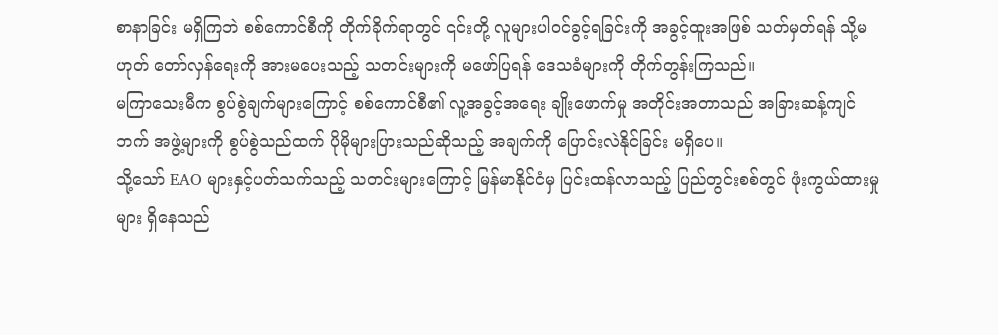စာနာခြင်း မရှိကြဘဲ စစ်ကောင်စီကို တိုက်ခိုက်ရာတွင် ၎င်းတို့ လူများပါဝင်ခွင့်ရခြင်းကို အခွင့်ထူးအဖြစ် သတ်မှတ်ရန် သို့မဟုတ် တော်လှန်ရေးကို အားမပေးသည့် သတင်းများကို မဖော်ပြရန် ဒေသခံများကို တိုက်တွန်းကြသည်။
မကြာသေးမီက စွပ်စွဲချက်များကြောင့် စစ်ကောင်စီ၏ လူ့အခွင့်အရေး ချိုးဖောက်မှု အတိုင်းအတာသည် အခြားဆန့်ကျင်ဘက် အဖွဲ့များကို စွပ်စွဲသည်ထက် ပိုမိုများပြားသည်ဆိုသည့် အချက်ကို ပြောင်းလဲနိုင်ခြင်း မရှိပေ။
သို့သော် EAO များနှင့်ပတ်သက်သည့် သတင်းများကြောင့် မြန်မာနိုင်ငံမှ ပြင်းထန်လာသည့် ပြည်တွင်းစစ်တွင် ဖုံးကွယ်ထားမှုများ ရှိနေသည်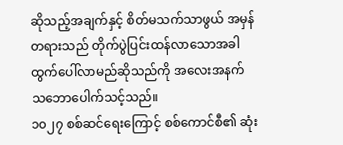ဆိုသည့်အချက်နှင့် စိတ်မသက်သာဖွယ် အမှန်တရားသည် တိုက်ပွဲပြင်းထန်လာသောအခါ ထွက်ပေါ်လာမည်ဆိုသည်ကို အလေးအနက် သဘောပေါက်သင့်သည်။
၁၀၂၇ စစ်ဆင်ရေးကြောင့် စစ်ကောင်စီ၏ ဆုံး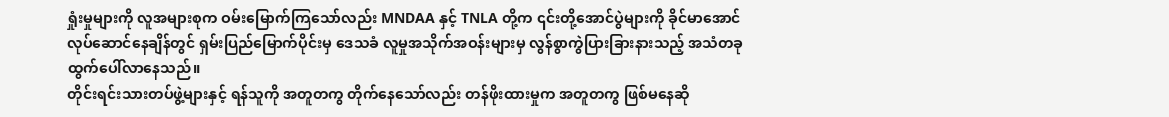ရှုံးမှုများကို လူအများစုက ဝမ်းမြောက်ကြသော်လည်း MNDAA နှင့် TNLA တို့က ၎င်းတို့အောင်ပွဲများကို ခိုင်မာအောင် လုပ်ဆောင်နေချိန်တွင် ရှမ်းပြည်မြောက်ပိုင်းမှ ဒေသခံ လူမှုအသိုက်အဝန်းများမှ လွန်စွာကွဲပြားခြားနားသည့် အသံတခု ထွက်ပေါ်လာနေသည်။
တိုင်းရင်းသားတပ်ဖွဲ့များနှင့် ရန်သူကို အတူတကွ တိုက်နေသော်လည်း တန်ဖိုးထားမှုက အတူတကွ ဖြစ်မနေဆို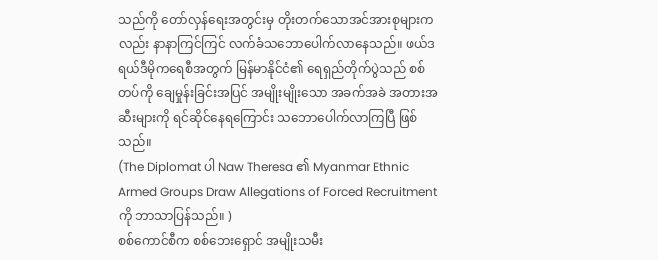သည်ကို တော်လှန်ရေးအတွင်းမှ တိုးတက်သောအင်အားစုများကလည်း နာနာကြင်ကြင် လက်ခံသဘောပေါက်လာနေသည်။ ဖယ်ဒရယ်ဒီမိုကရေစီအတွက် မြန်မာနိုင်ငံ၏ ရေရှည်တိုက်ပွဲသည် စစ်တပ်ကို ချေမှုန်းခြင်းအပြင် အမျိုးမျိုးသော အခက်အခဲ အတားအဆီးများကို ရင်ဆိုင်နေရကြောင်း သဘောပေါက်လာကြပြီ ဖြစ်သည်။
(The Diplomat ပါ Naw Theresa ၏ Myanmar Ethnic Armed Groups Draw Allegations of Forced Recruitment ကို ဘာသာပြန်သည်။ )
စစ်ကောင်စီက စစ်ဘေးရှောင် အမျိုးသမီး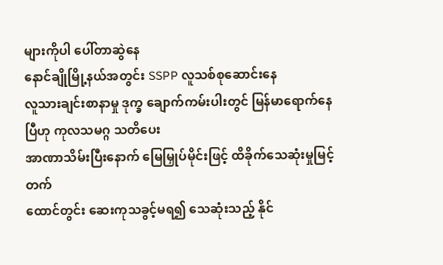များကိုပါ ပေါ်တာဆွဲနေ
နောင်ချိုမြို့နယ်အတွင်း SSPP လူသစ်စုဆောင်းနေ
လူသားချင်းစာနာမှု ဒုက္ခ ချောက်ကမ်းပါးတွင် မြန်မာရောက်နေပြီဟု ကုလသမဂ္ဂ သတိပေး
အာဏာသိမ်းပြီးနောက် မြေမြှုပ်မိုင်းဖြင့် ထိခိုက်သေဆုံးမှုမြင့်တက်
ထောင်တွင်း ဆေးကုသခွင့်မရ၍ သေဆုံးသည့် နိုင်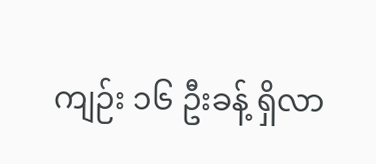ကျဉ်း ၁၆ ဦးခန့် ရှိလာ